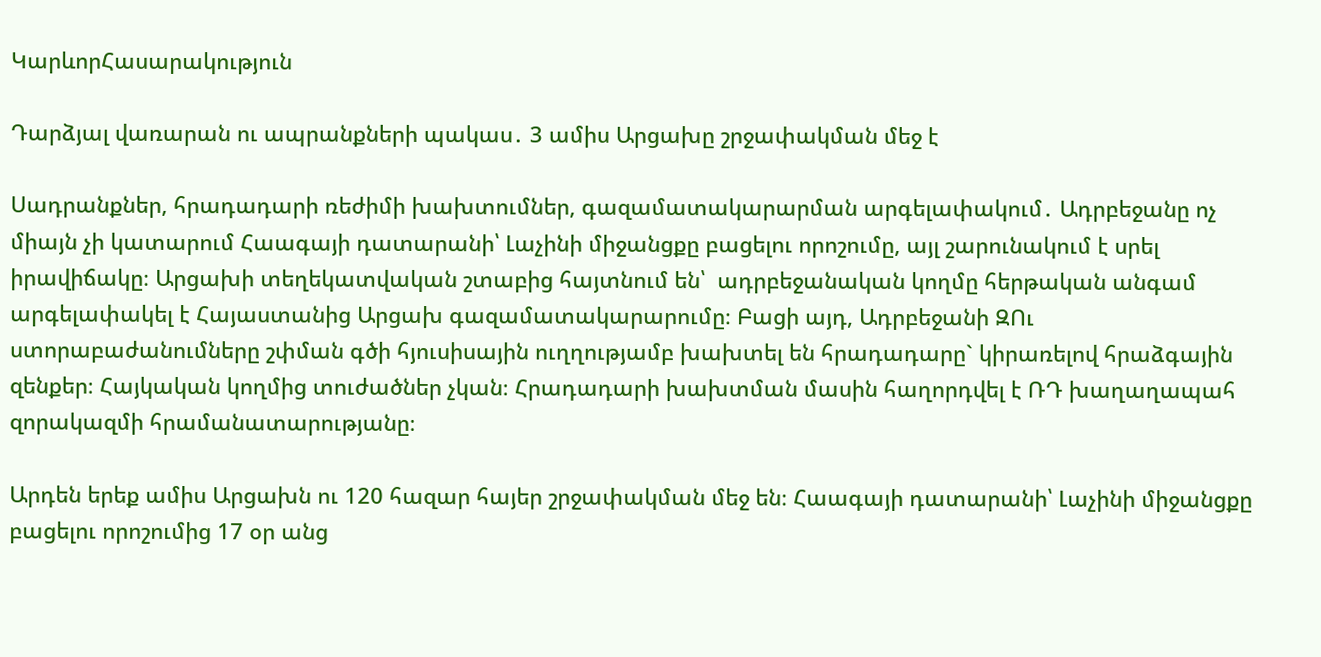ԿարևորՀասարակություն

Դարձյալ վառարան ու ապրանքների պակաս․ 3 ամիս Արցախը շրջափակման մեջ է

Սադրանքներ, հրադադարի ռեժիմի խախտումներ, գազամատակարարման արգելափակում․ Ադրբեջանը ոչ միայն չի կատարում Հաագայի դատարանի՝ Լաչինի միջանցքը բացելու որոշումը, այլ շարունակում է սրել իրավիճակը։ Արցախի տեղեկատվական շտաբից հայտնում են՝  ադրբեջանական կողմը հերթական անգամ արգելափակել է Հայաստանից Արցախ գազամատակարարումը։ Բացի այդ, Ադրբեջանի ԶՈւ ստորաբաժանումները շփման գծի հյուսիսային ուղղությամբ խախտել են հրադադարը` կիրառելով հրաձգային զենքեր։ Հայկական կողմից տուժածներ չկան։ Հրադադարի խախտման մասին հաղորդվել է ՌԴ խաղաղապահ զորակազմի հրամանատարությանը։

Արդեն երեք ամիս Արցախն ու 120 հազար հայեր շրջափակման մեջ են։ Հաագայի դատարանի՝ Լաչինի միջանցքը բացելու որոշումից 17 օր անց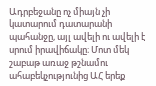Ադրբեջանը ոչ միայն չի կատարում դատարանի պահանջը, այլ ավելի ու ավելի է սրում իրավիճակը։ Մոտ մեկ շաբաթ առաջ թշնամու ահաբեկչությունից ԱՀ երեք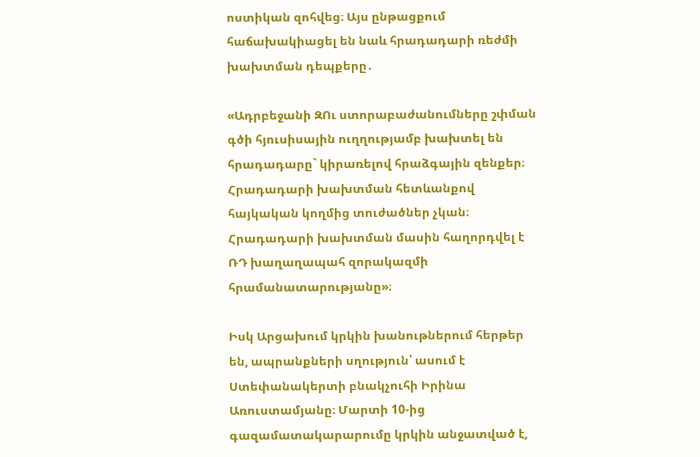ոստիկան զոհվեց։ Այս ընթացքում հաճախակիացել են նաև հրադադարի ռեժմի խախտման դեպքերը․

«Ադրբեջանի ԶՈւ ստորաբաժանումները շփման գծի հյուսիսային ուղղությամբ խախտել են հրադադարը` կիրառելով հրաձգային զենքեր։ Հրադադարի խախտման հետևանքով հայկական կողմից տուժածներ չկան։ Հրադադարի խախտման մասին հաղորդվել է ՌԴ խաղաղապահ զորակազմի հրամանատարությանը»։

Իսկ Արցախում կրկին խանութներում հերթեր են, ապրանքների սղություն՝ ասում է Ստեփանակերտի բնակչուհի Իրինա Առուստամյանը։ Մարտի 10-ից գազամատակարարումը կրկին անջատված է,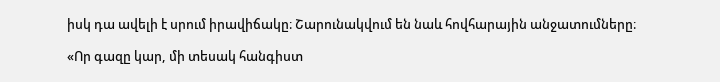իսկ դա ավելի է սրում իրավիճակը։ Շարունակվում են նաև հովհարային անջատումները։

«Որ գազը կար, մի տեսակ հանգիստ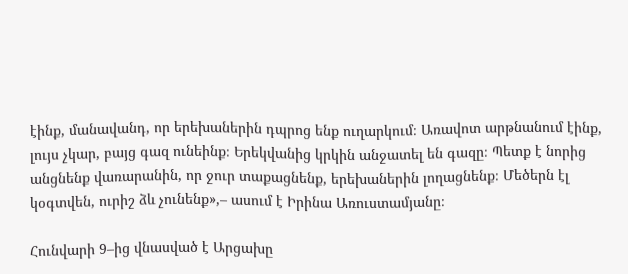էինք, մանավանդ, որ երեխաներին դպրոց ենք ուղարկում։ Առավոտ արթնանում էինք, լույս չկար, բայց գազ ունեինք։ Երեկվանից կրկին անջատել են գազը։ Պետք է նորից անցնենք վառարանին, որ ջուր տաքացնենք, երեխաներին լողացնենք։ Մեծերն էլ կօգտվեն, ուրիշ ձև չունենք»,– ասում է Իրինա Առուստամյանը։

Հունվարի 9–ից վնասված է Արցախը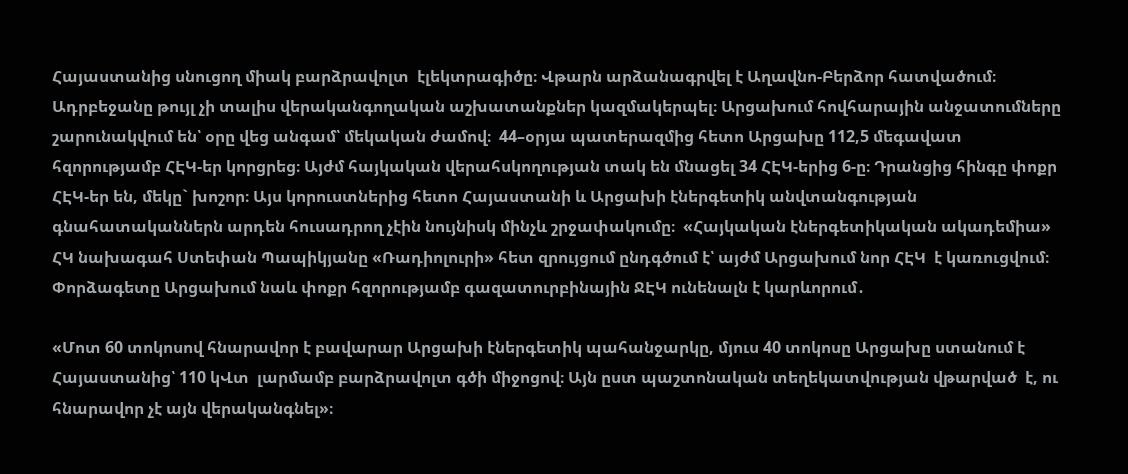Հայաստանից սնուցող միակ բարձրավոլտ  էլեկտրագիծը։ Վթարն արձանագրվել է Աղավնո-Բերձոր հատվածում։ Ադրբեջանը թույլ չի տալիս վերականգողական աշխատանքներ կազմակերպել։ Արցախում հովհարային անջատումները շարունակվում են՝ օրը վեց անգամ՝ մեկական ժամով։  44–օրյա պատերազմից հետո Արցախը 112,5 մեգավատ հզորությամբ ՀԷԿ-եր կորցրեց։ Այժմ հայկական վերահսկողության տակ են մնացել 34 ՀԷԿ-երից 6-ը։ Դրանցից հինգը փոքր ՀԷԿ-եր են, մեկը` խոշոր։ Այս կորուստներից հետո Հայաստանի և Արցախի էներգետիկ անվտանգության գնահատականներն արդեն հուսադրող չէին նույնիսկ մինչև շրջափակումը։  «Հայկական էներգետիկական ակադեմիա» ՀԿ նախագահ Ստեփան Պապիկյանը «Ռադիոլուրի» հետ զրույցում ընդգծում է՝ այժմ Արցախում նոր ՀԷԿ  է կառուցվում։ Փորձագետը Արցախում նաև փոքր հզորությամբ գազատուրբինային ՋԷԿ ունենալն է կարևորում․

«Մոտ 60 տոկոսով հնարավոր է բավարար Արցախի էներգետիկ պահանջարկը, մյուս 40 տոկոսը Արցախը ստանում է Հայաստանից՝ 110 կՎտ  լարմամբ բարձրավոլտ գծի միջոցով։ Այն ըստ պաշտոնական տեղեկատվության վթարված  է, ու հնարավոր չէ այն վերականգնել»։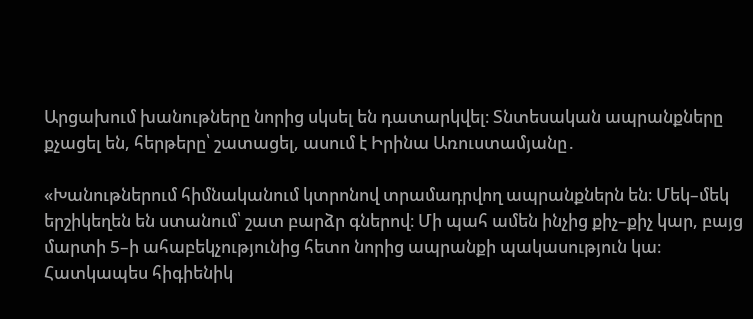Արցախում խանութները նորից սկսել են դատարկվել։ Տնտեսական ապրանքները քչացել են, հերթերը՝ շատացել, ասում է Իրինա Առուստամյանը․

«Խանութներում հիմնականում կտրոնով տրամադրվող ապրանքներն են։ Մեկ–մեկ երշիկեղեն են ստանում՝ շատ բարձր գներով։ Մի պահ ամեն ինչից քիչ–քիչ կար, բայց մարտի 5–ի ահաբեկչությունից հետո նորից ապրանքի պակասություն կա։ Հատկապես հիգիենիկ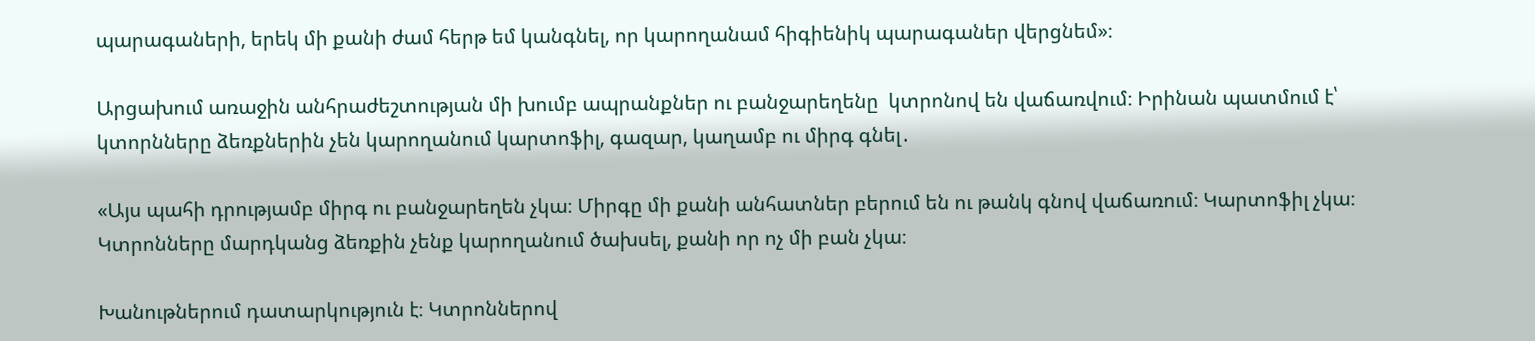պարագաների, երեկ մի քանի ժամ հերթ եմ կանգնել, որ կարողանամ հիգիենիկ պարագաներ վերցնեմ»։

Արցախում առաջին անհրաժեշտության մի խումբ ապրանքներ ու բանջարեղենը  կտրոնով են վաճառվում։ Իրինան պատմում է՝ կտորնները ձեռքներին չեն կարողանում կարտոֆիլ, գազար, կաղամբ ու միրգ գնել․

«Այս պահի դրությամբ միրգ ու բանջարեղեն չկա։ Միրգը մի քանի անհատներ բերում են ու թանկ գնով վաճառում։ Կարտոֆիլ չկա։ Կտրոնները մարդկանց ձեռքին չենք կարողանում ծախսել, քանի որ ոչ մի բան չկա։

Խանութներում դատարկություն է։ Կտրոններով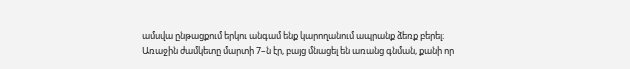ամսվա ընթացքում երկու անգամ ենք կարողանում ապրանք ձեռք բերել։ Առաջին ժամկետը մարտի 7–ն էր, բայց մնացել են առանց գնման, քանի որ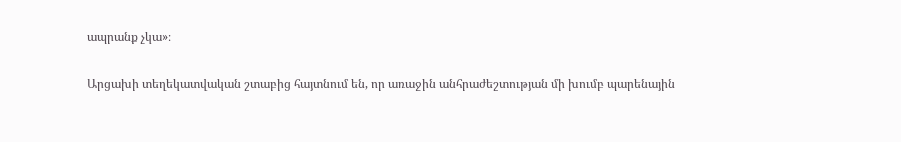ապրանք չկա»։

Արցախի տեղեկատվական շտաբից հայտնում են, որ առաջին անհրաժեշտության մի խումբ պարենային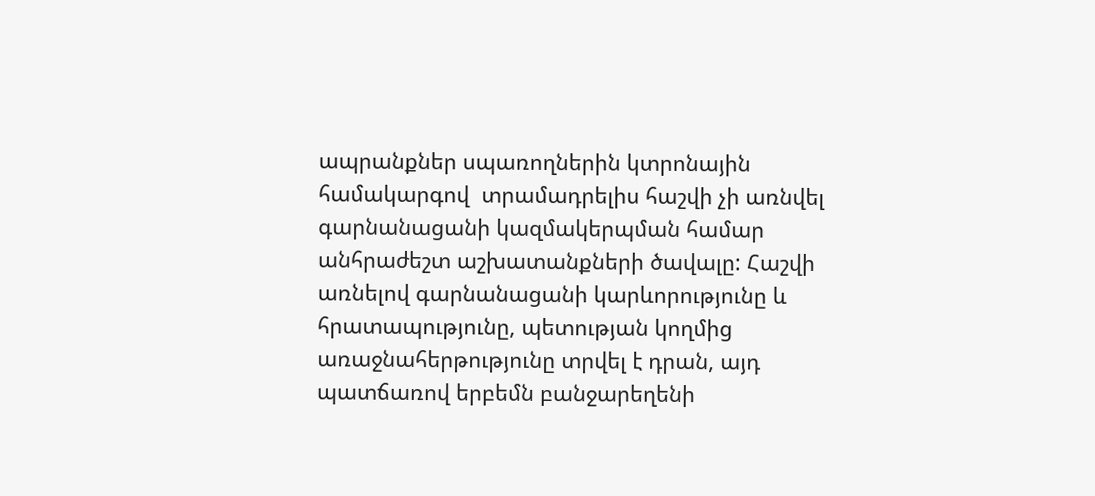ապրանքներ սպառողներին կտրոնային համակարգով  տրամադրելիս հաշվի չի առնվել գարնանացանի կազմակերպման համար անհրաժեշտ աշխատանքների ծավալը: Հաշվի առնելով գարնանացանի կարևորությունը և հրատապությունը, պետության կողմից առաջնահերթությունը տրվել է դրան, այդ պատճառով երբեմն բանջարեղենի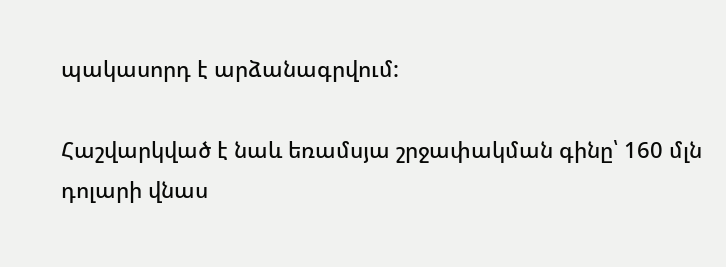պակասորդ է արձանագրվում:

Հաշվարկված է նաև եռամսյա շրջափակման գինը՝ 160 մլն դոլարի վնաս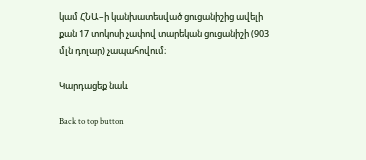կամ ՀՆԱ–ի կանխատեսված ցուցանիշից ավելի քան 17 տոկոսի չափով տարեկան ցուցանիշի (903 մլն դոլար) չապահովում։

Կարդացեք նաև

Back to top button